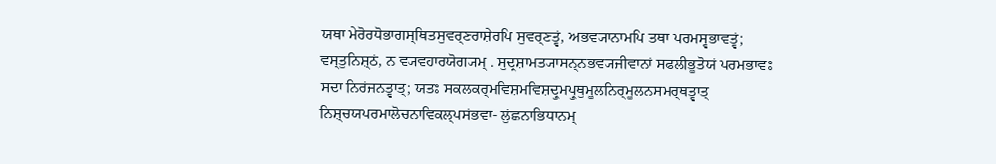ਯਥਾ ਮੇਰੋਰਧੋਭਾਗਸ੍ਥਿਤਸੁਵਰ੍ਣਰਾਸ਼ੇਰਪਿ ਸੁਵਰ੍ਣਤ੍ਵਂ, ਅਭਵ੍ਯਾਨਾਮਪਿ ਤਥਾ ਪਰਮਸ੍ਵਭਾਵਤ੍ਵਂ; ਵਸ੍ਤੁਨਿਸ਼੍ਠਂ, ਨ ਵ੍ਯਵਹਾਰਯੋਗ੍ਯਮ੍ . ਸੁਦ੍ਰਸ਼ਾਮਤ੍ਯਾਸਨ੍ਨਭਵ੍ਯਜੀਵਾਨਾਂ ਸਫਲੀਭੂਤੋਯਂ ਪਰਮਭਾਵਃ ਸਦਾ ਨਿਰਂਜਨਤ੍ਵਾਤ੍; ਯਤਃ ਸਕਲਕਰ੍ਮਵਿਸ਼ਮਵਿਸ਼ਦ੍ਰੁਮਪ੍ਰੁਥੁਮੂਲਨਿਰ੍ਮੂਲਨਸਮਰ੍ਥਤ੍ਵਾਤ੍ ਨਿਸ਼੍ਚਯਪਰਮਾਲੋਚਨਾਵਿਕਲ੍ਪਸਂਭਵਾ- ਲੁਂਛਨਾਭਿਧਾਨਮ੍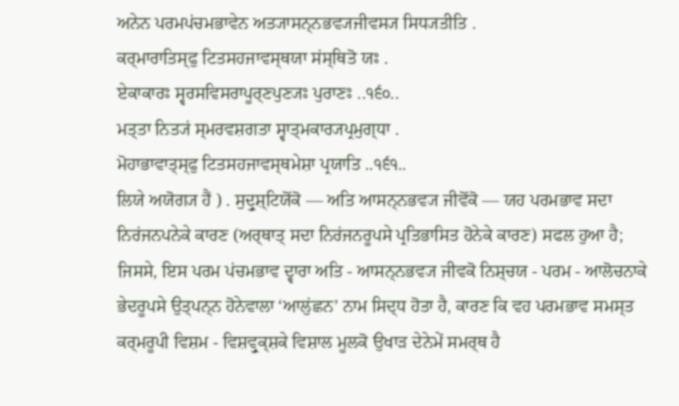ਅਨੇਨ ਪਰਮਪਂਚਮਭਾਵੇਨ ਅਤ੍ਯਾਸਨ੍ਨਭਵ੍ਯਜੀਵਸ੍ਯ ਸਿਧ੍ਯਤੀਤਿ .
ਕਰ੍ਮਾਰਾਤਿਸ੍ਫੁ ਟਿਤਸਹਜਾਵਸ੍ਥਯਾ ਸਂਸ੍ਥਿਤੋ ਯਃ .
ਏਕਾਕਾਰਃ ਸ੍ਵਰਸਵਿਸਰਾਪੂਰ੍ਣਪੁਣ੍ਯਃ ਪੁਰਾਣਃ ..੧੬੦..
ਮਤ੍ਤਾ ਨਿਤ੍ਯਂ ਸ੍ਮਰਵਸ਼ਗਤਾ ਸ੍ਵਾਤ੍ਮਕਾਰ੍ਯਪ੍ਰਮੁਗ੍ਧਾ .
ਮੋਹਾਭਾਵਾਤ੍ਸ੍ਫੁ ਟਿਤਸਹਜਾਵਸ੍ਥਮੇਸ਼ਾ ਪ੍ਰਯਾਤਿ ..੧੬੧..
ਲਿਯੇ ਅਯੋਗ੍ਯ ਹੈਂ ) . ਸੁਦ੍ਰੁਸ਼੍ਟਿਯੋਂਕੋ — ਅਤਿ ਆਸਨ੍ਨਭਵ੍ਯ ਜੀਵੋਂਕੋ — ਯਹ ਪਰਮਭਾਵ ਸਦਾ ਨਿਰਂਜਨਪਨੇਕੇ ਕਾਰਣ (ਅਰ੍ਥਾਤ੍ ਸਦਾ ਨਿਰਂਜਨਰੂਪਸੇ ਪ੍ਰਤਿਭਾਸਿਤ ਹੋਨੇਕੇ ਕਾਰਣ) ਸਫਲ ਹੁਆ ਹੈ; ਜਿਸਸੇ, ਇਸ ਪਰਮ ਪਂਚਮਭਾਵ ਦ੍ਵਾਰਾ ਅਤਿ - ਆਸਨ੍ਨਭਵ੍ਯ ਜੀਵਕੋ ਨਿਸ਼੍ਚਯ - ਪਰਮ - ਆਲੋਚਨਾਕੇ ਭੇਦਰੂਪਸੇ ਉਤ੍ਪਨ੍ਨ ਹੋਨੇਵਾਲਾ ‘ਆਲੁਂਛਨ’ ਨਾਮ ਸਿਦ੍ਧ ਹੋਤਾ ਹੈ, ਕਾਰਣ ਕਿ ਵਹ ਪਰਮਭਾਵ ਸਮਸ੍ਤ ਕਰ੍ਮਰੂਪੀ ਵਿਸ਼ਮ - ਵਿਸ਼ਵ੍ਰੁਕ੍ਸ਼ਕੇ ਵਿਸ਼ਾਲ ਮੂਲਕੋ ਉਖਾੜ ਦੇਨੇਮੇਂ ਸਮਰ੍ਥ ਹੈ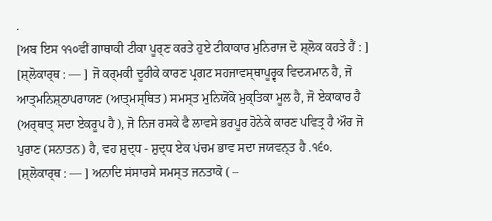.
[ਅਬ ਇਸ ੧੧੦ਵੀਂ ਗਾਥਾਕੀ ਟੀਕਾ ਪੂਰ੍ਣ ਕਰਤੇ ਹੁਏ ਟੀਕਾਕਾਰ ਮੁਨਿਰਾਜ ਦੋ ਸ਼੍ਲੋਕ ਕਹਤੇ ਹੈਂ : ]
[ਸ਼੍ਲੋਕਾਰ੍ਥ : — ] ਜੋ ਕਰ੍ਮਕੀ ਦੂਰੀਕੇ ਕਾਰਣ ਪ੍ਰਗਟ ਸਹਜਾਵਸ੍ਥਾਪੂਰ੍ਵਕ ਵਿਦ੍ਯਮਾਨ ਹੈ, ਜੋ ਆਤ੍ਮਨਿਸ਼੍ਠਾਪਰਾਯਣ (ਆਤ੍ਮਸ੍ਥਿਤ) ਸਮਸ੍ਤ ਮੁਨਿਯੋਂਕੋ ਮੁਕ੍ਤਿਕਾ ਮੂਲ ਹੈ, ਜੋ ਏਕਾਕਾਰ ਹੈ (ਅਰ੍ਥਾਤ੍ ਸਦਾ ਏਕਰੂਪ ਹੈ ), ਜੋ ਨਿਜ ਰਸਕੇ ਫੈ ਲਾਵਸੇ ਭਰਪੂਰ ਹੋਨੇਕੇ ਕਾਰਣ ਪਵਿਤ੍ਰ ਹੈ ਔਰ ਜੋ ਪੁਰਾਣ (ਸਨਾਤਨ) ਹੈ, ਵਹ ਸ਼ੁਦ੍ਧ - ਸ਼ੁਦ੍ਧ ਏਕ ਪਂਚਮ ਭਾਵ ਸਦਾ ਜਯਵਨ੍ਤ ਹੈ .੧੬੦.
[ਸ਼੍ਲੋਕਾਰ੍ਥ : — ] ਅਨਾਦਿ ਸਂਸਾਰਸੇ ਸਮਸ੍ਤ ਜਨਤਾਕੋ ( –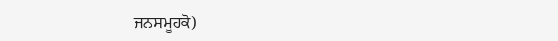ਜਨਸਮੂਹਕੋ)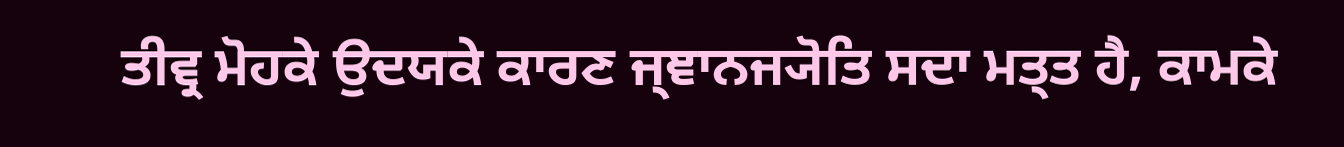ਤੀਵ੍ਰ ਮੋਹਕੇ ਉਦਯਕੇ ਕਾਰਣ ਜ੍ਞਾਨਜ੍ਯੋਤਿ ਸਦਾ ਮਤ੍ਤ ਹੈ, ਕਾਮਕੇ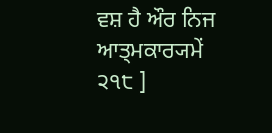ਵਸ਼ ਹੈ ਔਰ ਨਿਜ ਆਤ੍ਮਕਾਰ੍ਯਮੇਂ
੨੧੮ ]